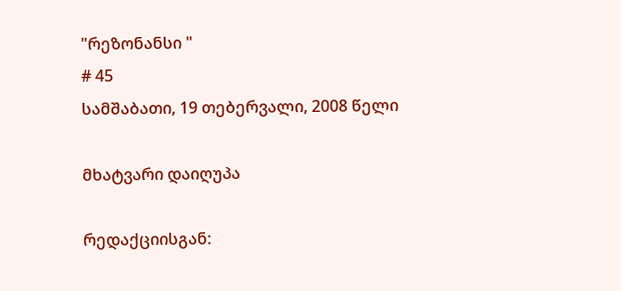"რეზონანსი "
# 45
სამშაბათი, 19 თებერვალი, 2008 წელი

მხატვარი დაიღუპა

რედაქციისგან: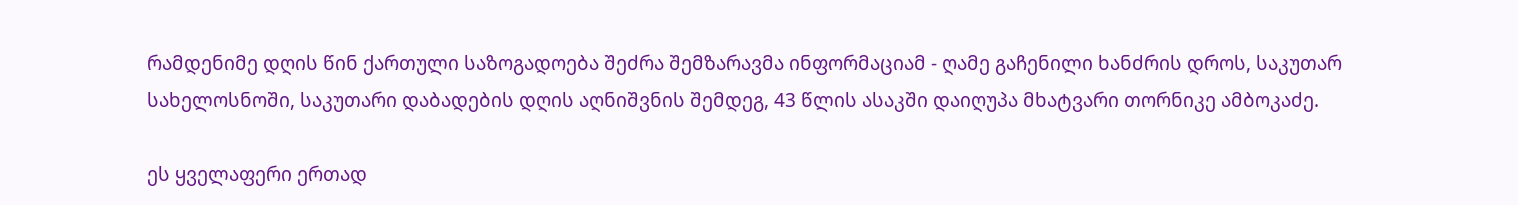რამდენიმე დღის წინ ქართული საზოგადოება შეძრა შემზარავმა ინფორმაციამ - ღამე გაჩენილი ხანძრის დროს, საკუთარ სახელოსნოში, საკუთარი დაბადების დღის აღნიშვნის შემდეგ, 43 წლის ასაკში დაიღუპა მხატვარი თორნიკე ამბოკაძე.

ეს ყველაფერი ერთად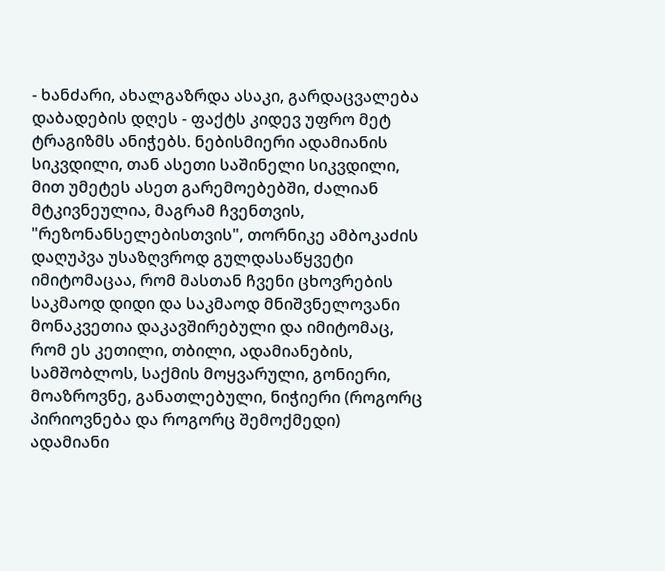- ხანძარი, ახალგაზრდა ასაკი, გარდაცვალება დაბადების დღეს - ფაქტს კიდევ უფრო მეტ ტრაგიზმს ანიჭებს. ნებისმიერი ადამიანის სიკვდილი, თან ასეთი საშინელი სიკვდილი, მით უმეტეს ასეთ გარემოებებში, ძალიან მტკივნეულია, მაგრამ ჩვენთვის, "რეზონანსელებისთვის", თორნიკე ამბოკაძის დაღუპვა უსაზღვროდ გულდასაწყვეტი იმიტომაცაა, რომ მასთან ჩვენი ცხოვრების საკმაოდ დიდი და საკმაოდ მნიშვნელოვანი მონაკვეთია დაკავშირებული და იმიტომაც, რომ ეს კეთილი, თბილი, ადამიანების, სამშობლოს, საქმის მოყვარული, გონიერი, მოაზროვნე, განათლებული, ნიჭიერი (როგორც პირიოვნება და როგორც შემოქმედი) ადამიანი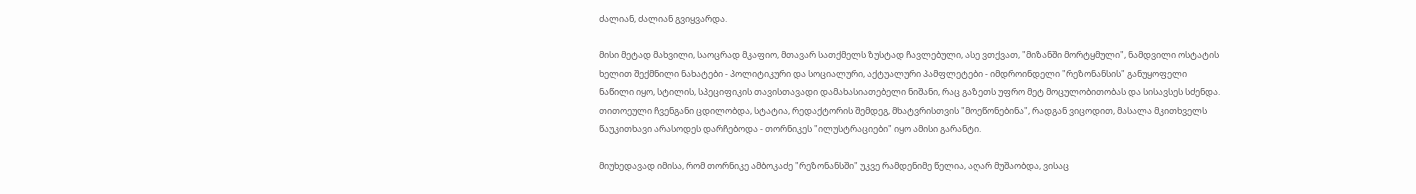ძალიან, ძალიან გვიყვარდა.

მისი მეტად მახვილი, საოცრად მკაფიო, მთავარ სათქმელს ზუსტად ჩავლებული, ასე ვთქვათ, "მიზანში მორტყმული", ნამდვილი ოსტატის ხელით შექმნილი ნახატები - პოლიტიკური და სოციალური, აქტუალური პამფლეტები - იმდროინდელი "რეზონანსის" განუყოფელი ნაწილი იყო, სტილის, სპეციფიკის თავისთავადი დამახასიათებელი ნიშანი, რაც გაზეთს უფრო მეტ მოცულობითობას და სისავსეს სძენდა. თითოეული ჩვენგანი ცდილობდა, სტატია, რედაქტორის შემდეგ, მხატვრისთვის "მოეწონებინა", რადგან ვიცოდით, მასალა მკითხველს წაუკითხავი არასოდეს დარჩებოდა - თორნიკეს "ილუსტრაციები" იყო ამისი გარანტი.

მიუხედავად იმისა, რომ თორნიკე ამბოკაძე "რეზონანსში" უკვე რამდენიმე წელია, აღარ მუშაობდა, ვისაც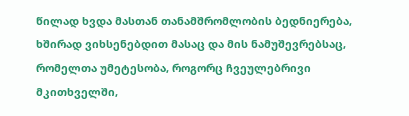წილად ხვდა მასთან თანამშრომლობის ბედნიერება, ხშირად ვიხსენებდით მასაც და მის ნამუშევრებსაც, რომელთა უმეტესობა, როგორც ჩვეულებრივი მკითხველში,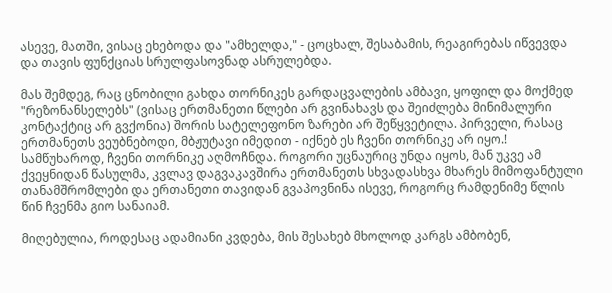ასევე, მათში, ვისაც ეხებოდა და "ამხელდა," - ცოცხალ, შესაბამის, რეაგირებას იწვევდა და თავის ფუნქციას სრულფასოვნად ასრულებდა.

მას შემდეგ, რაც ცნობილი გახდა თორნიკეს გარდაცვალების ამბავი, ყოფილ და მოქმედ "რეზონანსელებს" (ვისაც ერთმანეთი წლები არ გვინახავს და შეიძლება მინიმალური კონტაქტიც არ გვქონია) შორის სატელეფონო ზარები არ შეწყვეტილა. პირველი, რასაც ერთმანეთს ვეუბნებოდი, მბჟუტავი იმედით - იქნებ ეს ჩვენი თორნიკე არ იყო.! სამწუხაროდ, ჩვენი თორნიკე აღმოჩნდა. როგორი უცნაურიც უნდა იყოს, მან უკვე ამ ქვეყნიდან წასულმა, კვლავ დაგვაკავშირა ერთმანეთს სხვადასხვა მხარეს მიმოფანტული თანამშრომლები და ერთანეთი თავიდან გვაპოვნინა ისევე, როგორც რამდენიმე წლის წინ ჩვენმა გიო სანაიამ.

მიღებულია, როდესაც ადამიანი კვდება, მის შესახებ მხოლოდ კარგს ამბობენ,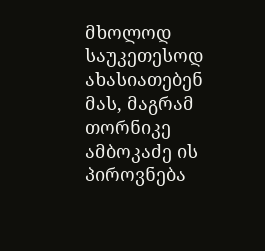მხოლოდ საუკეთესოდ ახასიათებენ მას, მაგრამ თორნიკე ამბოკაძე ის პიროვნება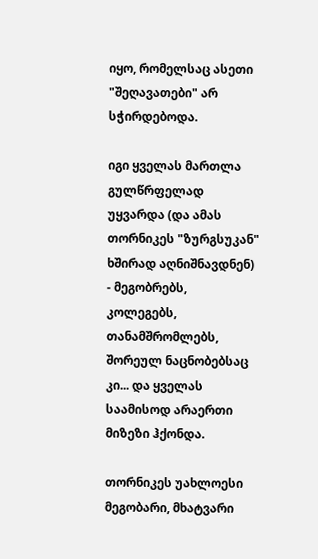იყო, რომელსაც ასეთი "შეღავათები" არ სჭირდებოდა.

იგი ყველას მართლა გულწრფელად უყვარდა (და ამას თორნიკეს "ზურგსუკან" ხშირად აღნიშნავდნენ) - მეგობრებს, კოლეგებს, თანამშრომლებს, შორეულ ნაცნობებსაც კი... და ყველას საამისოდ არაერთი მიზეზი ჰქონდა.

თორნიკეს უახლოესი მეგობარი, მხატვარი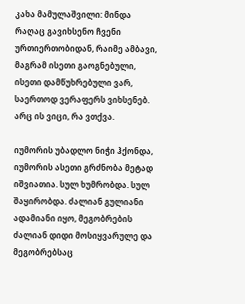კახა მამულაშვილი: მინდა რაღაც გავიხსენო ჩვენი ურთიერთობიდან, რაიმე ამბავი, მაგრამ ისეთი გაოგნებული, ისეთი დამწუხრებული ვარ, საერთოდ ვერაფერს ვიხსენებ. არც ის ვიცი, რა ვთქვა.

იუმორის უბადლო ნიჭი ჰქონდა, იუმორის ასეთი გრძნობა მეტად იშვიათია. სულ ხუმრობდა. სულ შაყირობდა. ძალიან გულიანი ადამიანი იყო, მეგობრების ძალიან დიდი მოსიყვარულე და მეგობრებსაც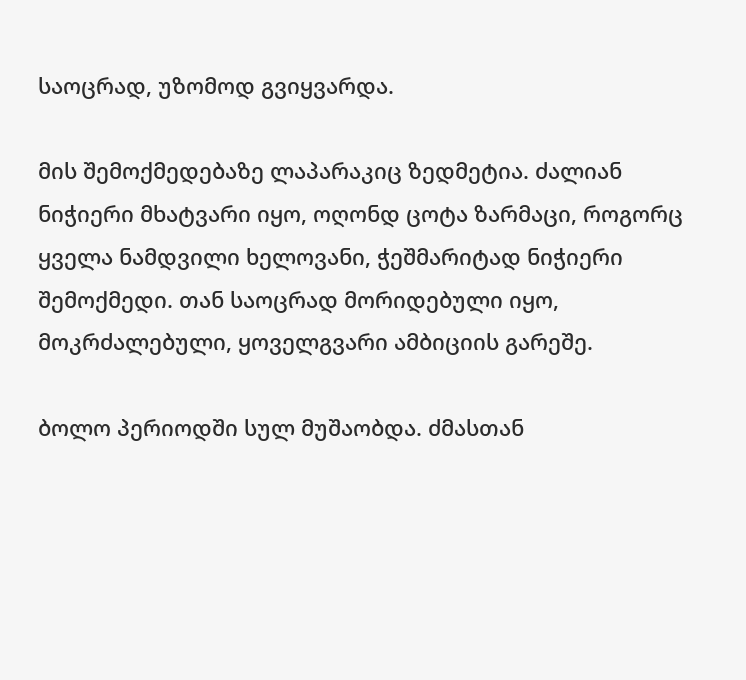საოცრად, უზომოდ გვიყვარდა.

მის შემოქმედებაზე ლაპარაკიც ზედმეტია. ძალიან ნიჭიერი მხატვარი იყო, ოღონდ ცოტა ზარმაცი, როგორც ყველა ნამდვილი ხელოვანი, ჭეშმარიტად ნიჭიერი შემოქმედი. თან საოცრად მორიდებული იყო, მოკრძალებული, ყოველგვარი ამბიციის გარეშე.

ბოლო პერიოდში სულ მუშაობდა. ძმასთან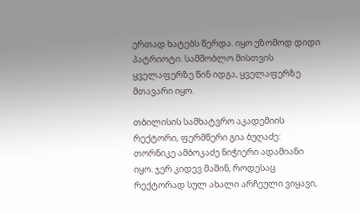ერთად ხატებს წერდა. იყო უზომოდ დიდი პატრიოტი. სამშობლო მისთვის ყველაფერზე წინ იდგა, ყველაფერზე მთავარი იყო.

თბილისის სამხატვრო აკადემიის რექტორი, ფერმწერი გია ბუღაძე: თორნიკე ამბოკაძე ნიჭიერი ადამიანი იყო. ჯერ კიდევ მაშინ, როდესაც რექტორად სულ ახალი არჩეული ვიყავი,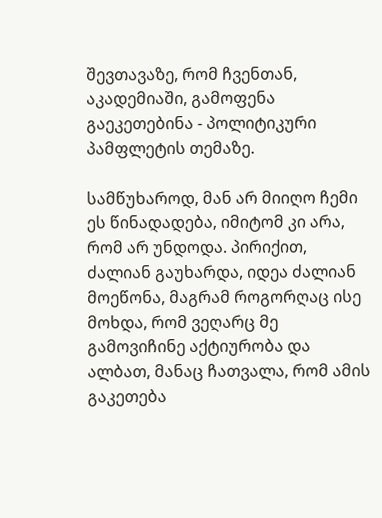შევთავაზე, რომ ჩვენთან, აკადემიაში, გამოფენა გაეკეთებინა - პოლიტიკური პამფლეტის თემაზე.

სამწუხაროდ, მან არ მიიღო ჩემი ეს წინადადება, იმიტომ კი არა, რომ არ უნდოდა. პირიქით, ძალიან გაუხარდა, იდეა ძალიან მოეწონა, მაგრამ როგორღაც ისე მოხდა, რომ ვეღარც მე გამოვიჩინე აქტიურობა და ალბათ, მანაც ჩათვალა, რომ ამის გაკეთება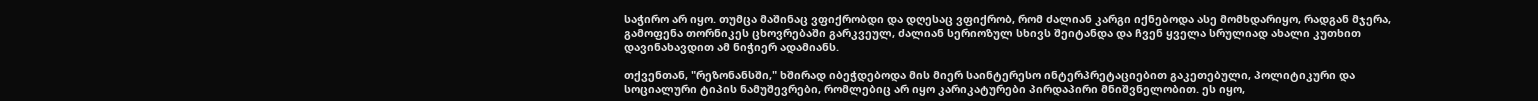საჭირო არ იყო. თუმცა მაშინაც ვფიქრობდი და დღესაც ვფიქრობ, რომ ძალიან კარგი იქნებოდა ასე მომხდარიყო, რადგან მჯერა, გამოფენა თორნიკეს ცხოვრებაში გარკვეულ, ძალიან სერიოზულ სხივს შეიტანდა და ჩვენ ყველა სრულიად ახალი კუთხით დავინახავდით ამ ნიჭიერ ადამიანს.

თქვენთან, "რეზონანსში," ხშირად იბეჭდებოდა მის მიერ საინტერესო ინტერპრეტაციებით გაკეთებული, პოლიტიკური და სოციალური ტიპის ნამუშევრები, რომლებიც არ იყო კარიკატურები პირდაპირი მნიშვნელობით. ეს იყო,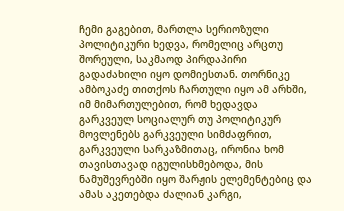ჩემი გაგებით, მართლა სერიოზული პოლიტიკური ხედვა, რომელიც არცთუ შორეული, საკმაოდ პირდაპირი გადაძახილი იყო დომიესთან. თორნიკე ამბოკაძე თითქოს ჩართული იყო ამ არხში, იმ მიმართულებით, რომ ხედავდა გარკვეულ სოციალურ თუ პოლიტიკურ მოვლენებს გარკვეული სიმძაფრით, გარკვეული სარკაზმითაც, ირონია ხომ თავისთავად იგულისხმებოდა, მის ნამუშევრებში იყო შარჟის ელემენტებიც და ამას აკეთებდა ძალიან კარგი,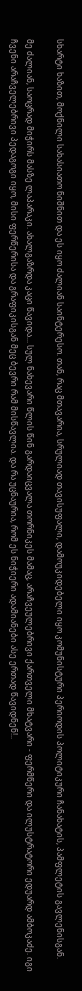სხარტი ხაზით, მოქნილი სახასიათო ნიშნით და ეს იყო ძალიან საინტერესო. თან, რაც მთავარია, სრულიად თავისუფალი, დამოუკიდებელი იყო კომუნისტური პერიოდის პოლიტიკური ჩანახატის, პამფლეტის გავლენისგან.

მე ძალიან, საოცრად მიჭირს მასზე ლაპარაკი. ახალგაზრდა კაცი წავიდა... სულ ნახევარი წლის წინ გარდაიცვალა თორნიკეს მამაც, არაჩვეულებრივი ქართველი მხატვარი - ფერმწერი და ილუსტრატორი ედუარდ ამბოკაძე. იგი ჩვენი არაჩველებრივი პედაგოგი იყო, მისი ფერწერისა და გრაფიკისგან მეც ბევრი რამ მისწავლია. და რა უცნაურია, რომ ეს ნიჭიერი ადამიანები ასე ერთად წავიდნენ!..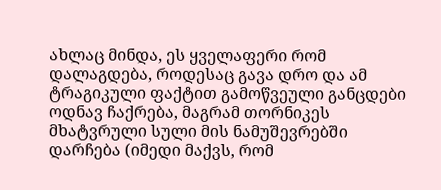ახლაც მინდა, ეს ყველაფერი რომ დალაგდება, როდესაც გავა დრო და ამ ტრაგიკული ფაქტით გამოწვეული განცდები ოდნავ ჩაქრება, მაგრამ თორნიკეს მხატვრული სული მის ნამუშევრებში დარჩება (იმედი მაქვს, რომ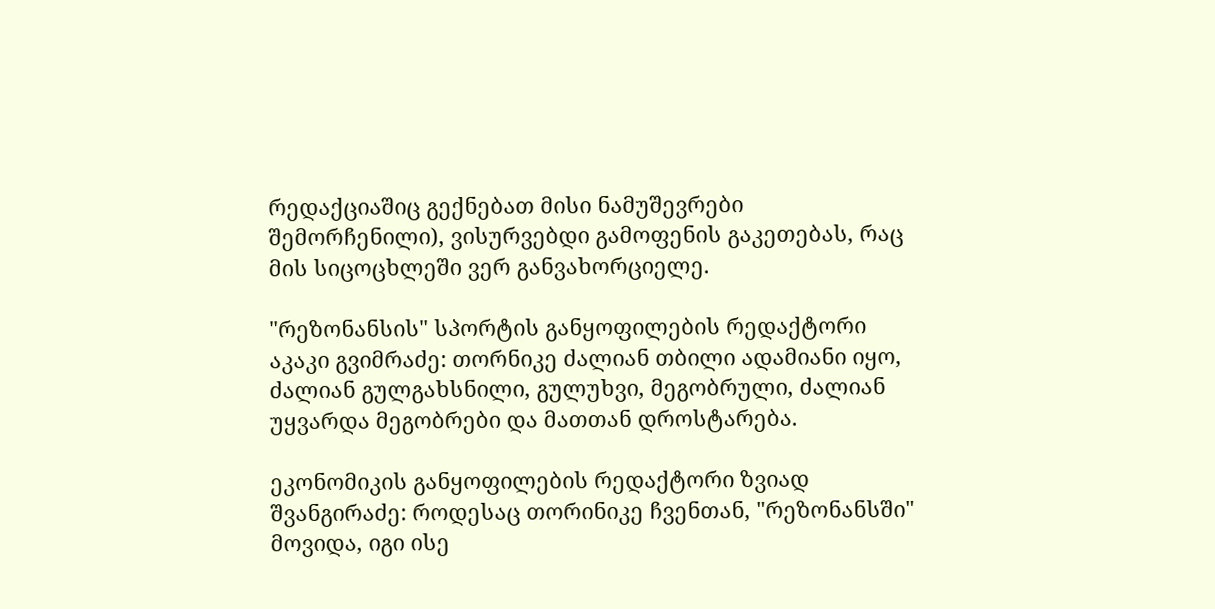რედაქციაშიც გექნებათ მისი ნამუშევრები შემორჩენილი), ვისურვებდი გამოფენის გაკეთებას, რაც მის სიცოცხლეში ვერ განვახორციელე.

"რეზონანსის" სპორტის განყოფილების რედაქტორი აკაკი გვიმრაძე: თორნიკე ძალიან თბილი ადამიანი იყო, ძალიან გულგახსნილი, გულუხვი, მეგობრული, ძალიან უყვარდა მეგობრები და მათთან დროსტარება.

ეკონომიკის განყოფილების რედაქტორი ზვიად შვანგირაძე: როდესაც თორინიკე ჩვენთან, "რეზონანსში" მოვიდა, იგი ისე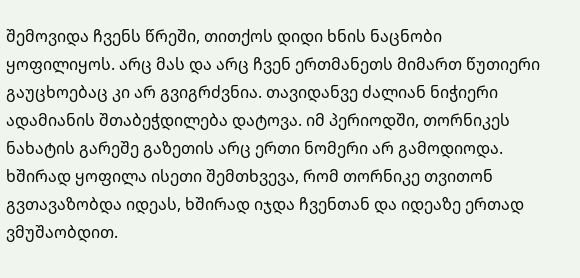შემოვიდა ჩვენს წრეში, თითქოს დიდი ხნის ნაცნობი ყოფილიყოს. არც მას და არც ჩვენ ერთმანეთს მიმართ წუთიერი გაუცხოებაც კი არ გვიგრძვნია. თავიდანვე ძალიან ნიჭიერი ადამიანის შთაბეჭდილება დატოვა. იმ პერიოდში, თორნიკეს ნახატის გარეშე გაზეთის არც ერთი ნომერი არ გამოდიოდა. ხშირად ყოფილა ისეთი შემთხვევა, რომ თორნიკე თვითონ გვთავაზობდა იდეას, ხშირად იჯდა ჩვენთან და იდეაზე ერთად ვმუშაობდით.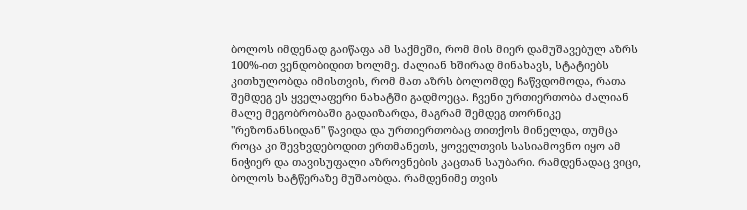ბოლოს იმდენად გაიწაფა ამ საქმეში, რომ მის მიერ დამუშავებულ აზრს 100%-ით ვენდობიდით ხოლმე. ძალიან ხშირად მინახავს, სტატიებს კითხულობდა იმისთვის, რომ მათ აზრს ბოლომდე ჩაწვდომოდა, რათა შემდეგ ეს ყველაფერი ნახატში გადმოეცა. ჩვენი ურთიერთობა ძალიან მალე მეგობრობაში გადაიზარდა, მაგრამ შემდეგ თორნიკე "რეზონანსიდან" წავიდა და ურთიერთობაც თითქოს მინელდა, თუმცა როცა კი შევხვდებოდით ერთმანეთს, ყოველთვის სასიამოვნო იყო ამ ნიჭიერ და თავისუფალი აზროვნების კაცთან საუბარი. რამდენადაც ვიცი, ბოლოს ხატწერაზე მუშაობდა. რამდენიმე თვის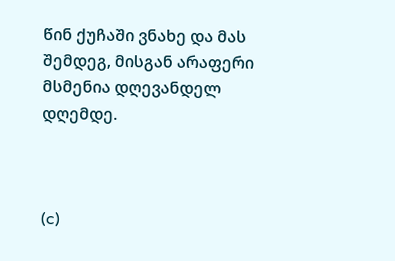წინ ქუჩაში ვნახე და მას შემდეგ, მისგან არაფერი მსმენია დღევანდელ დღემდე.



(c)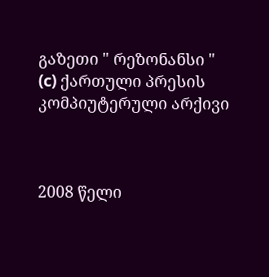გაზეთი " რეზონანსი "
(c) ქართული პრესის კომპიუტერული არქივი



2008 წელი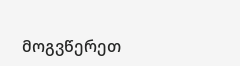მოგვწერეთ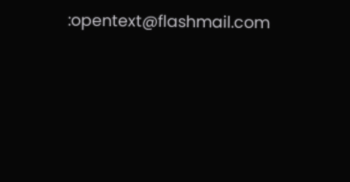:opentext@flashmail.com